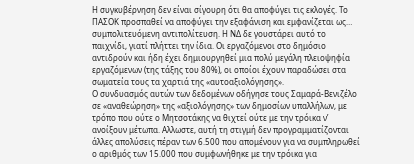Η συγκυβέρνηση δεν είναι σίγουρη ότι θα αποφύγει τις εκλογές. Το ΠΑΣΟΚ προσπαθεί να αποφύγει την εξαφάνιση και εμφανίζεται ως… συμπολιτευόμενη αντιπολίτευση. Η ΝΔ δε γουστάρει αυτό το παιχνίδι, γιατί πλήττει την ίδια. Οι εργαζόμενοι στο δημόσιο αντιδρούν και ήδη έχει δημιουργηθεί μια πολύ μεγάλη πλειοψηφία εργαζόμενων (της τάξης του 80%), οι οποίοι έχουν παραδώσει στα σωματεία τους τα χαρτιά της «αυτοαξιολόγησης».
Ο συνδυασμός αυτών των δεδομένων οδήγησε τους Σαμαρά-Βενιζέλο σε «αναθεώρηση» της «αξιολόγησης» των δημοσίων υπαλλήλων, με τρόπο που ούτε ο Μητσοτάκης να θιχτεί ούτε με την τρόικα ν’ ανοίξουν μέτωπα. Αλλωστε, αυτή τη στιγμή δεν προγραμματίζονται άλλες απολύσεις πέραν των 6.500 που απομένουν για να συμπληρωθεί ο αριθμός των 15.000 που συμφωνήθηκε με την τρόικα για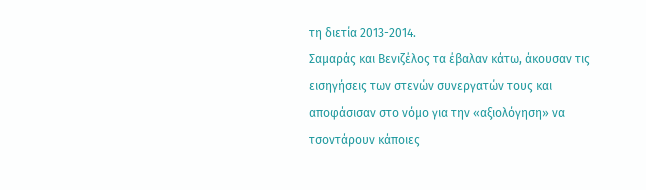τη διετία 2013-2014.
Σαμαράς και Βενιζέλος τα έβαλαν κάτω, άκουσαν τις εισηγήσεις των στενών συνεργατών τους και αποφάσισαν στο νόμο για την «αξιολόγηση» να τσοντάρουν κάποιες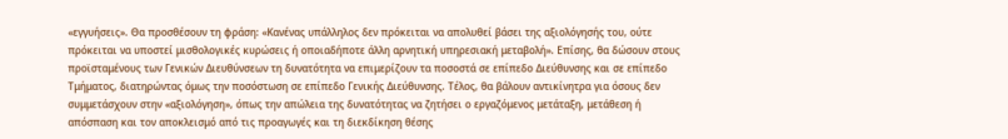«εγγυήσεις». Θα προσθέσουν τη φράση: «Κανένας υπάλληλος δεν πρόκειται να απολυθεί βάσει της αξιολόγησής του, ούτε πρόκειται να υποστεί μισθολογικές κυρώσεις ή οποιαδήποτε άλλη αρνητική υπηρεσιακή μεταβολή». Επίσης, θα δώσουν στους προϊσταμένους των Γενικών Διευθύνσεων τη δυνατότητα να επιμερίζουν τα ποσοστά σε επίπεδο Διεύθυνσης και σε επίπεδο Τμήματος, διατηρώντας όμως την ποσόστωση σε επίπεδο Γενικής Διεύθυνσης. Τέλος, θα βάλουν αντικίνητρα για όσους δεν συμμετάσχουν στην «αξιολόγηση», όπως την απώλεια της δυνατότητας να ζητήσει ο εργαζόμενος μετάταξη, μετάθεση ή απόσπαση και τον αποκλεισμό από τις προαγωγές και τη διεκδίκηση θέσης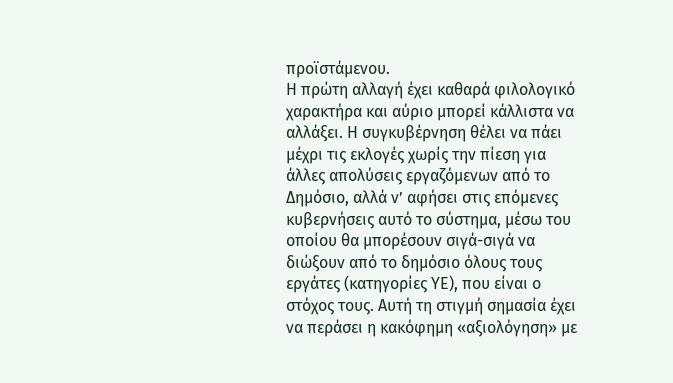προϊστάμενου.
Η πρώτη αλλαγή έχει καθαρά φιλολογικό χαρακτήρα και αύριο μπορεί κάλλιστα να αλλάξει. Η συγκυβέρνηση θέλει να πάει μέχρι τις εκλογές χωρίς την πίεση για άλλες απολύσεις εργαζόμενων από το Δημόσιο, αλλά ν’ αφήσει στις επόμενες κυβερνήσεις αυτό το σύστημα, μέσω του οποίου θα μπορέσουν σιγά-σιγά να διώξουν από το δημόσιο όλους τους εργάτες (κατηγορίες ΥΕ), που είναι ο στόχος τους. Αυτή τη στιγμή σημασία έχει να περάσει η κακόφημη «αξιολόγηση» με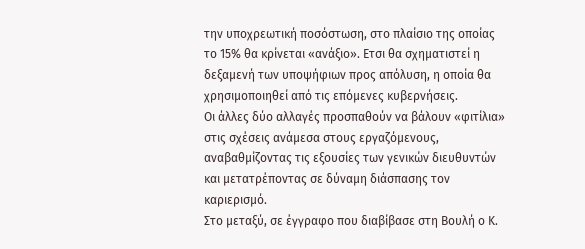την υποχρεωτική ποσόστωση, στο πλαίσιο της οποίας το 15% θα κρίνεται «ανάξιο». Ετσι θα σχηματιστεί η δεξαμενή των υποψήφιων προς απόλυση, η οποία θα χρησιμοποιηθεί από τις επόμενες κυβερνήσεις.
Οι άλλες δύο αλλαγές προσπαθούν να βάλουν «φιτίλια» στις σχέσεις ανάμεσα στους εργαζόμενους, αναβαθμίζοντας τις εξουσίες των γενικών διευθυντών και μετατρέποντας σε δύναμη διάσπασης τον καριερισμό.
Στο μεταξύ, σε έγγραφο που διαβίβασε στη Βουλή ο Κ.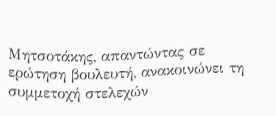Μητσοτάκης, απαντώντας σε ερώτηση βουλευτή, ανακοινώνει τη συμμετοχή στελεχών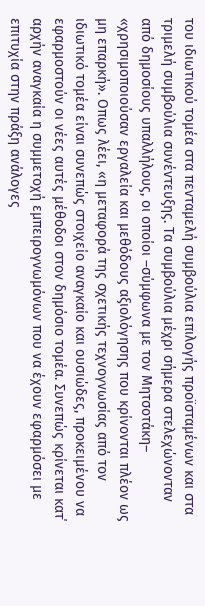του ιδιωτικού τομέα στα πενταμελή συμβούλια επιλογής προϊσταμένων και στα τριμελή συμβούλια συνέντευξης. Τα συμβούλια μέχρι σήμερα στελεχώνονταν από δημοσίους υπαλλήλους, οι οποίοι –σύμφωνα με τον Μητσοτάκη– «χρησιμοποιούσαν εργαλεία και μεθόδους αξιολόγησης που κρίνονται πλέον ως μη επαρκή». Οπως λέει, «η μεταφορά της σχετικής τεχνογνωσίας από τον ιδιωτικό τομέα είναι συνεπώς στοιχείο αναγκαίο και ουσιώδες, προκειμένου να εφαρμοστούν οι νέες αυτές μέθοδοι στον δημόσιο τομέα. Συνεπώς κρίνεται κατ΄ αρχήν αναγκαία η συμμετοχή εμπειρογνωμόνων που να έχουν εφαρμόσει με επιτυχία στην πράξη ανάλογες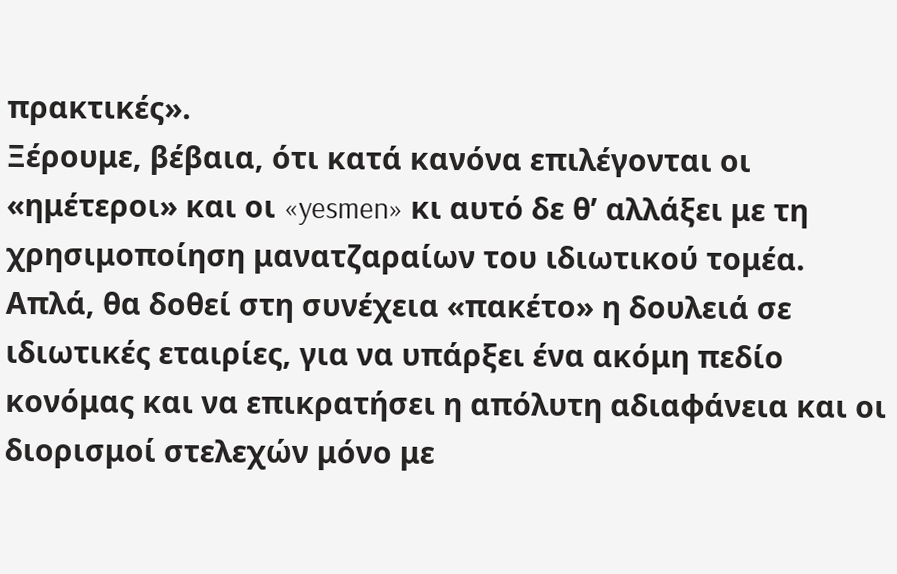πρακτικές».
Ξέρουμε, βέβαια, ότι κατά κανόνα επιλέγονται οι «ημέτεροι» και οι «yesmen» κι αυτό δε θ’ αλλάξει με τη χρησιμοποίηση μανατζαραίων του ιδιωτικού τομέα. Απλά, θα δοθεί στη συνέχεια «πακέτο» η δουλειά σε ιδιωτικές εταιρίες, για να υπάρξει ένα ακόμη πεδίο κονόμας και να επικρατήσει η απόλυτη αδιαφάνεια και οι διορισμοί στελεχών μόνο με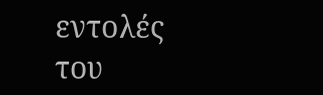εντολές του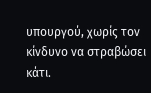υπουργού, χωρίς τον κίνδυνο να στραβώσει κάτι.